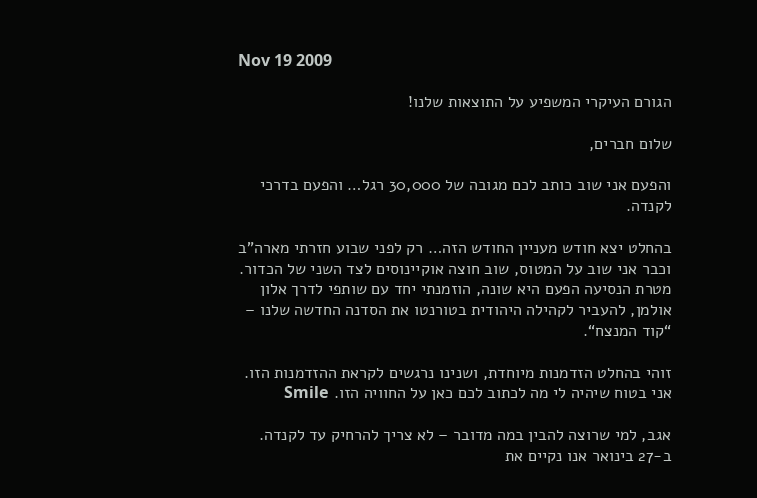Nov 19 2009

הגורם העיקרי המשפיע על התוצאות שלנו!

שלום חברים,

והפעם אני שוב כותב לכם מגובה של 30,000 רגל… והפעם בדרכי לקנדה.

בהחלט יצא חודש מעניין החודש הזה… רק לפני שבוע חזרתי מארה”ב וכבר אני שוב על המטוס, שוב חוצה אוקיינוסים לצד השני של הכדור. מטרת הנסיעה הפעם היא שונה, הוזמנתי יחד עם שותפי לדרך אלון אולמן, להעביר לקהילה היהודית בטורנטו את הסדנה החדשה שלנו – “קוד המנצח“.

זוהי בהחלט הזדמנות מיוחדת, ושנינו נרגשים לקראת ההזדמנות הזו. אני בטוח שיהיה לי מה לכתוב לכם כאן על החוויה הזו. Smile

אגב, למי שרוצה להבין במה מדובר – לא צריך להרחיק עד לקנדה. ב-27 בינואר אנו נקיים את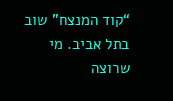“קוד המנצח” שוב בתל אביב. מי שרוצה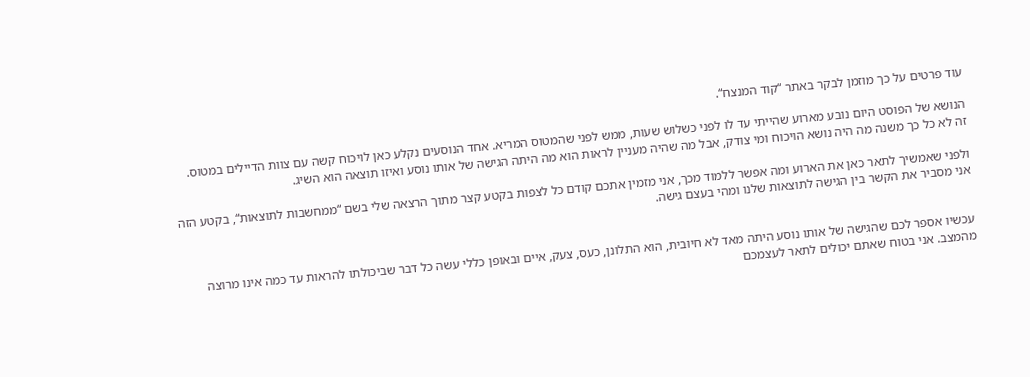עוד פרטים על כך מוזמן לבקר באתר “קוד המנצח“.

הנושא של הפוסט היום נובע מארוע שהייתי עד לו לפני כשלוש שעות, ממש לפני שהמטוס המריא. אחד הנוסעים נקלע כאן לויכוח קשה עם צוות הדיילים במטוס. זה לא כל כך משנה מה היה נושא הויכוח ומי צודק, אבל מה שהיה מעניין לראות הוא מה היתה הגישה של אותו נוסע ואיזו תוצאה הוא השיג.

ולפני שאמשיך לתאר כאן את הארוע ומה אפשר ללמוד מכך, אני מזמין אתכם קודם כל לצפות בקטע קצר מתוך הרצאה שלי בשם “ממחשבות לתוצאות“, בקטע הזה אני מסביר את הקשר בין הגישה לתוצאות שלנו ומהי בעצם גישה.


עכשיו אספר לכם שהגישה של אותו נוסע היתה מאד לא חיובית, הוא התלונן, כעס, צעק, איים ובאופן כללי עשה כל דבר שביכולתו להראות עד כמה אינו מרוצה מהמצב. אני בטוח שאתם יכולים לתאר לעצמכם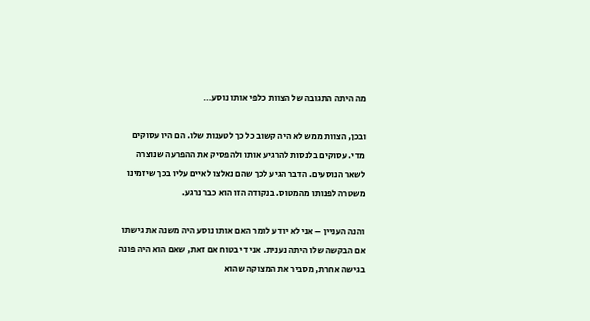מה היתה התגובה של הצוות כלפי אותו נוסע…

ובכן, הצוות ממש לא היה קשוב כל כך לטענות שלו. הם היו עסוקים מדי. עסוקים בלנסות להרגיע אותו ולהפסיק את ההפרעה שנוצרה לשאר הנוסעים. הדבר הגיע לכך שהם נאלצו לאיים עליו בכך שיזמינו משטרה לפנותו מהמטוס. בנקודה הזו הוא כבר נרגע.

והנה העניין – אני לא יודע לומר האם אותו נוסע היה משנה את גישתו אם הבקשה שלו היתה נענית. אני די בטוח אם זאת, שאם הוא היה פונה בגישה אחרת, מסביר את המצוקה שהוא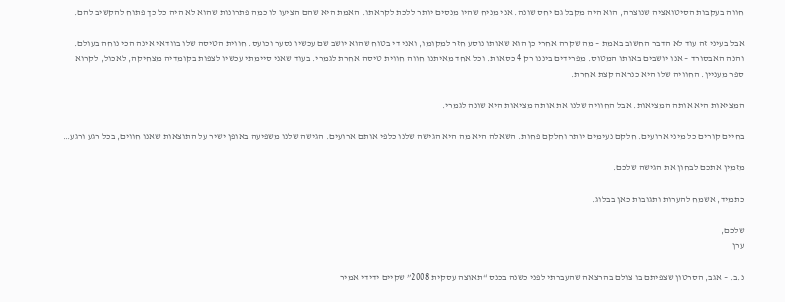חווה בעקבות הסיטואציה שנוצרה, הוא היה מקבל גם יחס שונה. אני מניח שהיו מנסים יותר ללכת לקראתו. האמת היא שהם הציעו לו כמה פתרונות שהוא לא היה כל כך פתוח להקשיב להם.

אבל בעיני זה עוד לא הדבר החשוב באמת – מה שקרה אחרי כן הוא שאותו נוסע חזר למקומו, ואני די בטוח שהוא יושב שם עכשיו נסער וכועס. חווית הטיסה שלו בוודאי אינה הכי נוחה בעולם. והנה האבסורד – אנו יושבים באותו המטוס. מפרידים ביננו רק 4 כסאות. וכל אחד מאיתנו חווה חווית טיסה אחרת לגמרי. בעוד שאני סיימתי עכשיו לצפות בקומדיה מצחיקה, לאכול, לקרוא ספר מעניין. החוויה שלו היא כנראה קצת אחרת.

המציאות היא אותה המציאות. אבל החוויה שלנו את אותה מציאות היא שונה לגמרי.

בחיים קורים כל מיני ארועים. חלקם נעימים יותר וחלקם פחות. השאלה היא מה היא הגישה שלנו כלפי אותם ארועים. הגישה שלנו משפיעה באופן ישיר על התוצאות שאנו חווים, בכל רגע ורגע…

מזמין אתכם לבחון את הגישה שלכם.

כתמיד, אשמח להערות ותגובות כאן בבלוג.

שלכם,
ערן

נ.ב. – אגב, הסרטון שצפיתם בו צולם בהרצאה שהעברתי לפני כשנה בכנס “תאוצה עסקית 2008” שקיים ידידי אמיר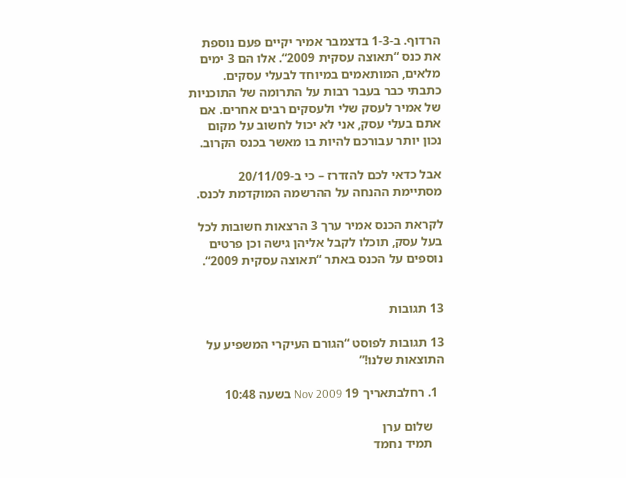הרדוף. ב-1-3 בדצמבר אמיר יקיים פעם נוספת את כנס “תאוצה עסקית 2009“. אלו הם 3 ימים מלאים, המותאמים במיוחד לבעלי עסקים. כתבתי כבר בעבר רבות על התרומה של התוכניות של אמיר לעסק שלי ולעסקים רבים אחרים. אם אתם בעלי עסק, אני לא יכול לחשוב על מקום נכון יותר עבורכם להיות בו מאשר בכנס הקרוב.

אבל כדאי לכם להזדרז – כי ב-20/11/09 מסתיימת ההנחה על ההרשמה המוקדמת לכנס.

לקראת הכנס אמיר ערך 3 הרצאות חשובות לכל בעל עסק, תוכלו לקבל אליהן גישה וכן פרטים נוספים על הכנס באתר “תאוצה עסקית 2009“.


13 תגובות

13 תגובות לפוסט “הגורם העיקרי המשפיע על התוצאות שלנו!”

  1. רחלבתאריך 19 Nov 2009 בשעה 10:48

    שלום ערן
    תמיד נחמד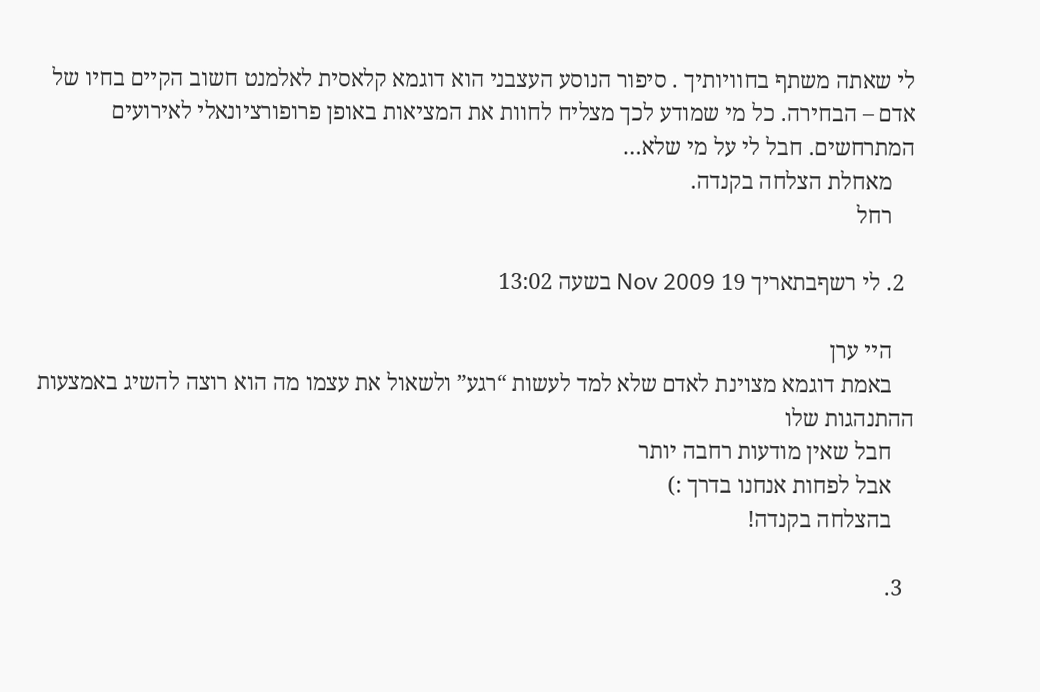לי שאתה משתף בחוויותיך . סיפור הנוסע העצבני הוא דוגמא קלאסית לאלמנט חשוב הקיים בחיו של אדם – הבחירה. כל מי שמודע לכך מצליח לחוות את המציאות באופן פרופורציונאלי לאירועים המתרחשים. חבל לי על מי שלא…
    מאחלת הצלחה בקנדה.
    רחל

  2. לי רשףבתאריך 19 Nov 2009 בשעה 13:02

    היי ערן
    באמת דוגמא מצוינת לאדם שלא למד לעשות “רגע” ולשאול את עצמו מה הוא רוצה להשיג באמצעות ההתנהגות שלו
    חבל שאין מודעות רחבה יותר
    אבל לפחות אנחנו בדרך :)
    בהצלחה בקנדה!

  3.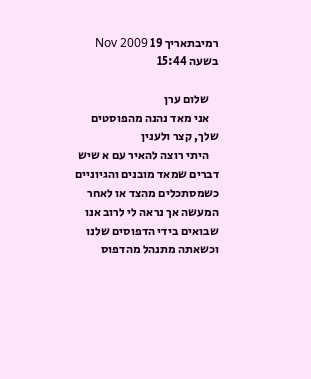רמיבתאריך 19 Nov 2009 בשעה 15:44

    שלום ערן
    אני מאד נהנה מהפוסטים שלך, קצר ולענין
    היתי רוצה להאיר עם א שיש דברים שמאד מובנים והגיוניים כשמסתכלים מהצד או לאחר המעשה אך נראה לי לרוב אנו שבואים בידי הדפוסים שלנו וכשאתה מתנהל מהדפוס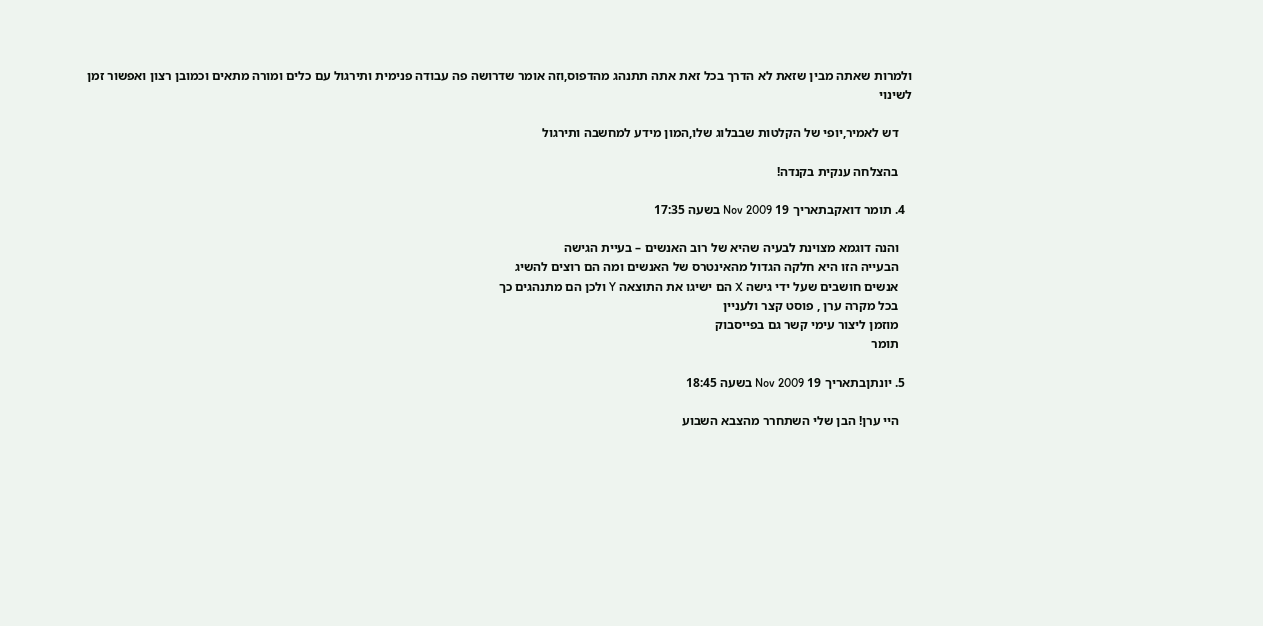ולמרות שאתה מבין שזאת לא הדרך בכל זאת אתה תתנהג מהדפוס,וזה אומר שדרושה פה עבודה פנימית ותירגול עם כלים ומורה מתאים וכמובן רצון ואפשור זמן לשינוי

    דש לאמיר,יופי של הקלטות שבבלוג שלו,המון מידע למחשבה ותירגול

    בהצלחה ענקית בקנדה!

  4. תומר דואקבתאריך 19 Nov 2009 בשעה 17:35

    והנה דוגמא מצוינת לבעיה שהיא של רוב האנשים – בעיית הגישה
    הבעייה הזו היא חלקה הגדול מהאינטרס של האנשים ומה הם רוצים להשיג
    אנשים חושבים שעל ידי גישה X הם ישיגו את התוצאה Y ולכן הם מתנהגים כך
    בכל מקרה ערן , פוסט קצר ולעניין
    מוזמן ליצור עימי קשר גם בפייסבוק
    תומר

  5. יונתןבתאריך 19 Nov 2009 בשעה 18:45

    היי ערן! הבן שלי השתחרר מהצבא השבוע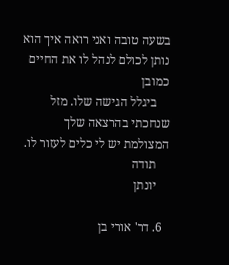בשעה טובה ואני רואה איך הוא נותן לכולם לנהל לו את החיים כמובן
    ביגלל הגישה שלו. מזל שנחכתי בהרצאה שלך המצולמת יש לי כלים לעזור לו.
    תודה
    יונתן

  6. דר' אורי בן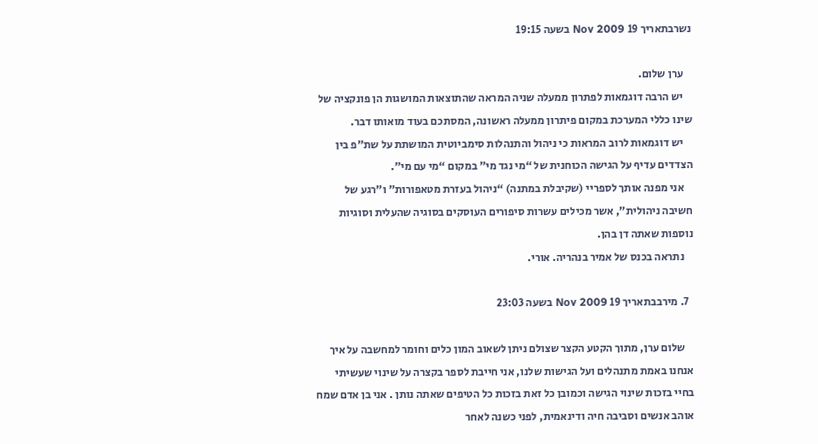נשרבתאריך 19 Nov 2009 בשעה 19:15

    ערן שלום.
    יש הרבה דוגמאות לפתרון ממעלה שניה המראה שהתוצאות המושגות הן פונקציה של שינו כללי המערכת במקום פיתרון ממעלה ראשונה, המסתכם בעוד מואותו דבר.
    יש דוגמאות לרוב המראות כי ניהול והתנהלות סימביוטית המושתת על שת”פ בין הצדדים עדיף על הגישה הכוחנית של “מי נגד מי” במקום “מי עם מי”.
    אני מפנה אותך לספריי (שקיבלת במתנה) “ניהול בעזרת מטאפורות” ו”רגע של חשיבה ניהולית”, אשר מכילים עשרות סיפורים העוסקים בסוגיה שהעלית וסוגיות נוספות שאתה דן בהן.
    נתראה בכנס של אמיר בנהריה. אורי.

  7. מירבבתאריך 19 Nov 2009 בשעה 23:03

    שלום ערן, מתוך הקטע הקצר שצולם ניתן לשאוב המון כלים וחומר למחשבה על איך אנחנו באמת מתנהלים ועל הגישות שלנו, אני חייבת לספר בקצרה על שינוי שעשיתי בחיי בזכות שינוי הגישה וכמובן כל זאת בזכות כל הטיפים שאתה נותן . אני בן אדם שמח אוהב אנשים וסביבה חיה ודינאמית, לפני כשנה לאחר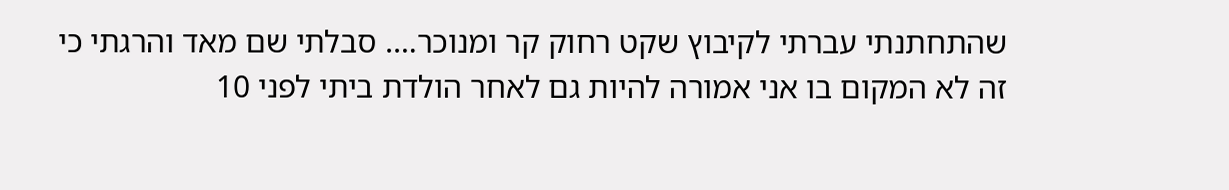שהתחתנתי עברתי לקיבוץ שקט רחוק קר ומנוכר…. סבלתי שם מאד והרגתי כי זה לא המקום בו אני אמורה להיות גם לאחר הולדת ביתי לפני 10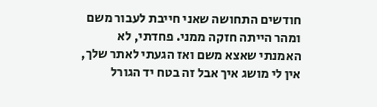חודשים התחושה שאני חייבת לעבור משם ומהר הייתה חזקה ממני. פחדתי, לא האמנתי שאצא משם ואז הגעתי לאתר שלך, אין לי מושג איך אבל זה בטח יד הגורל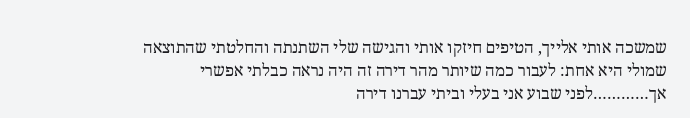שמשכה אותי אלייך, הטיפים חיזקו אותי והגישה שלי השתנתה והחלטתי שהתוצאה שמולי היא אחת: לעבור כמה שיותר מהר דירה זה היה נראה כבלתי אפשרי אך…………לפני שבוע אני בעלי וביתי עברנו דירה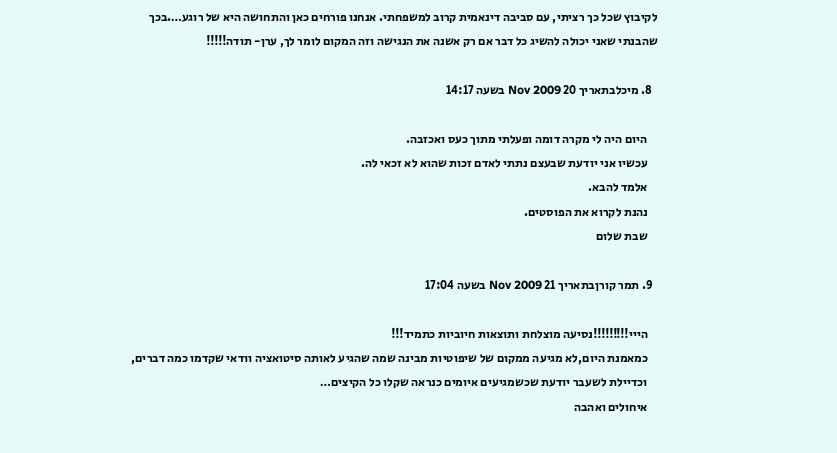לקיבוץ שכל כך רציתי, עם סביבה דינאמית קרוב למשפחתי. אנחנו פורחים כאן והתחושה היא של רוגע….בכך שהבנתי שאני יכולה להשיג כל דבר אם רק אשנה את הנגישה וזה המקום לומר לך, ערן- תודה!!!!!

  8. מיכלבתאריך 20 Nov 2009 בשעה 14:17

    היום היה לי מקרה דומה ופעלתי מתוך כעס ואכזבה.
    עכשיו אני יודעת שבעצם נתתי לאדם זכות שהוא לא זכאי לה.
    אלמד להבא.
    נהנת לקרוא את הפוסטים.
    שבת שלום

  9. תמר קורןבתאריך 21 Nov 2009 בשעה 17:04

    הייי!!!!!!!!!נסיעה מוצלחת ותוצאות חיוביות כתמיד!!!
    כמאמנת היום,לא מגיעה ממקום של שיפוטיות מבינה שמה שהגיע לאותה סיטואציה וודאי שקדמו כמה דברים,
    וכדיילת לשעבר יודעת שכשמגיעים איומים כנראה שקלו כל הקיצים…
    איחולים ואהבה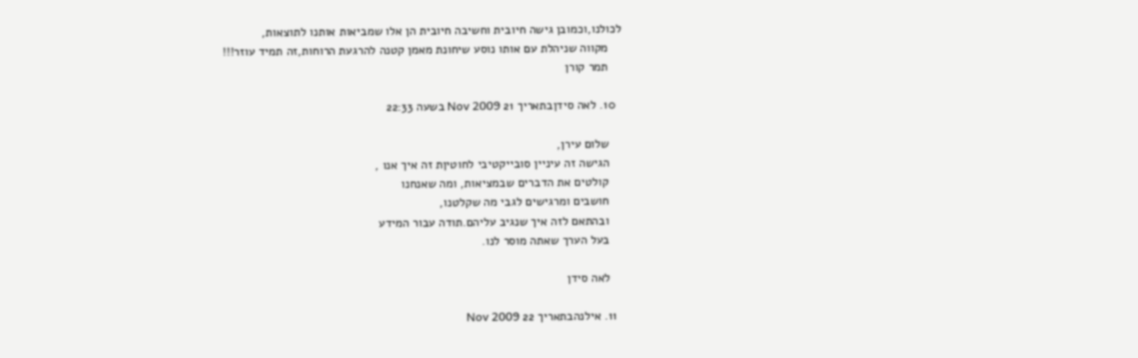לכולנו,וכמובן גישה חיובית וחשיבה חיובית הן אלו שמביאות אותנו לתוצאות,
    מקווה שניהלת עם אותו נוסע שיחונת מאמן קטנה להרגעת הרוחות,זה תמיד עוזר!!!
    תמר קורן

  10. לאה סידןבתאריך 21 Nov 2009 בשעה 22:33

    שלום עירן,
    הגישה זה עיניין סובייקטיבי לחוטיןת זה איך אנו ,
    קולטים את הדברים שבמציאות, ומה שאנחנו
    חושבים ומרגישים לגבי מה שקלטנו,
    ובהתאם לזה איך שנגיב עליהם.תודה עבור המידע
    בעל הערך שאתה מוסר לנו.

    לאה סידן

  11. אילנהבתאריך 22 Nov 2009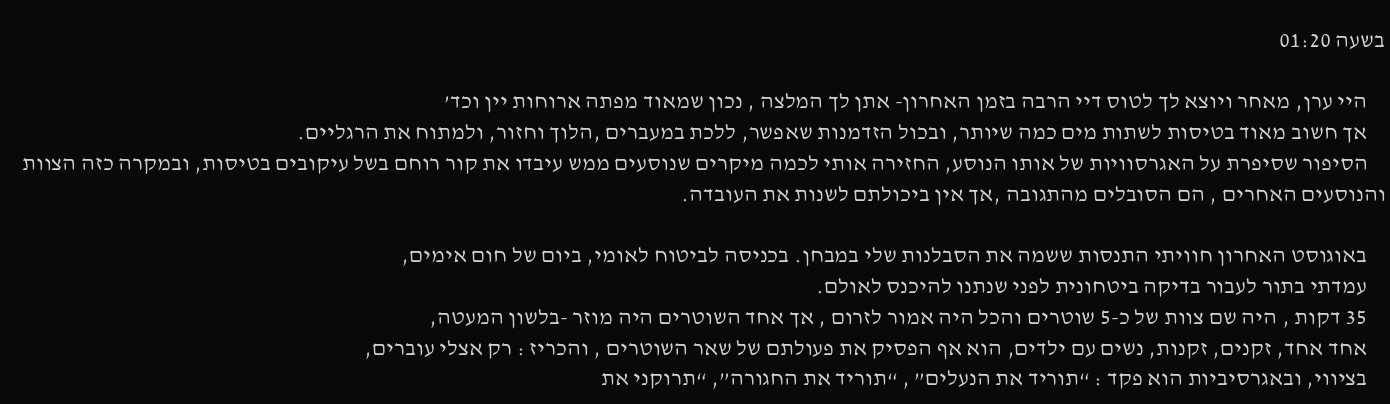בשעה 01:20

    היי ערן, מאחר ויוצא לך לטוס דיי הרבה בזמן האחרון- אתן לך המלצה , נכון שמאוד מפתה ארוחות יין וכד’
    אך חשוב מאוד בטיסות לשתות מים כמה שיותר, ובכול הזדמנות שאפשר, ללכת במעברים ,הלוך וחזור, ולמתוח את הרגליים.
    הסיפור שסיפרת על האגרסוויות של אותו הנוסע, החזירה אותי לכמה מיקרים שנוסעים ממש עיבדו את קור רוחם בשל עיקובים בטיסות, ובמקרה כזה הצוות והנוסעים האחרים , הם הסובלים מהתגובה ,אך אין ביכולתם לשנות את העובדה.

    באוגוסט האחרון חוויתי התנסות ששמה את הסבלנות שלי במבחן. בכניסה לביטוח לאומי, ביום של חום אימים,
    עמדתי בתור לעבור בדיקה ביטחונית לפני שנתנו להיכנס לאולם.
    35 דקות , היה שם צוות של כ-5 שוטרים והכל היה אמור לזרום , אך אחד השוטרים היה מוזר -בלשון המעטה,
    אחד אחד, זקנים, זקנות, נשים עם ילדים, הוא אף הפסיק את פעולתם של שאר השוטרים , והכריז : רק אצלי עוברים,
    בציווי, ובאגרסיביות הוא פקד : “תוריד את הנעלים” , “תוריד את החגורה”, “תרוקני את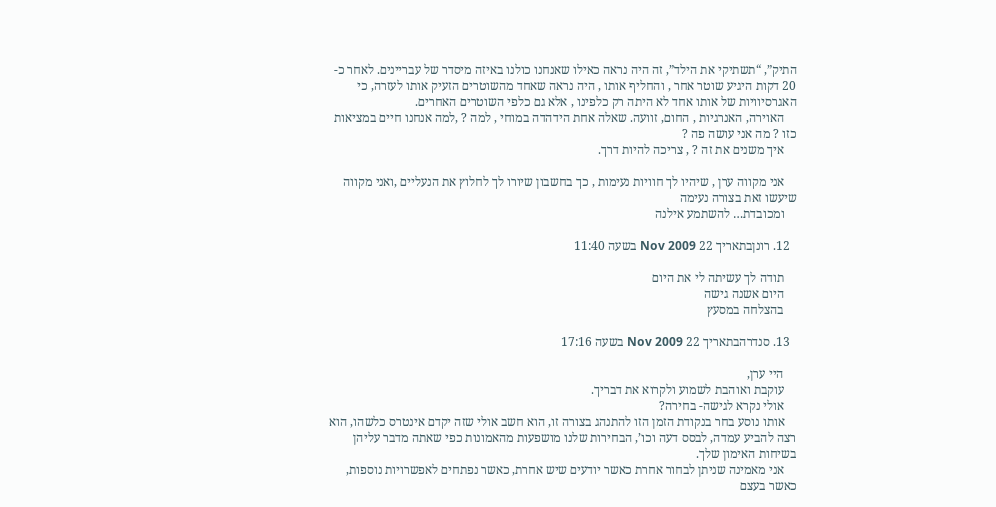התיק”, “תשתיקי את הילד”, זה היה נראה כאילו שאנחנו כולנו באיזה מיסדר של עבריינים. לאחר כ- 20 דקות היגיע שוטר אחר , והחליף אותו , היה נראה שאחד מהשוטרים הזעיק אותו לעזרה, כי האגרסיוויות של אותו אחד לא היתה רק כלפינו , אלא גם כלפי השוטרים האחרים.
    האוירה, האנרגיות , החום, זוועה. שאלה אחת הידהדה במוחי , למה ? ,למה אנחנו חיים במציאות כזו ? מה אני עושה פה ?
    איך משנים את זה ? , צריכה להיות דרך.

    אני מקווה ערן , שיהיו לך חוויות נעימות , כך בחשבון שיורו לך לחלוץ את הנעליים ,ואני מקווה שיעשו זאת בצורה נעימה
    ומכובדת… להשתמע אילנה

  12. רונןבתאריך 22 Nov 2009 בשעה 11:40

    תודה לך עשיתה לי את היום
    היום אשנה גישה
    בהצלחה במסעץ

  13. סנדרהבתאריך 22 Nov 2009 בשעה 17:16

    היי ערן,
    עוקבת ואוהבת לשמוע ולקרוא את דבריך.
    אולי נקרא לגישה- בחירה?
    אותו נוסע בחר בנקודת הזמן הזו להתנהג בצורה זו, הוא חשב אולי שזה יקדם אינטרס כלשהו, הוא רצה להביע עמדה, לבסס דעה וכו’, הבחירות שלנו מושפעות מהאמונות כפי שאתה מדבר עליהן בשיחות האימון שלך.
    אני מאמינה שניתן לבחור אחרת כאשר יודעים שיש אחרת, כאשר נפתחים לאפשרויות נוספות, כאשר בעצם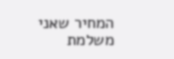המחיר שאני משלמת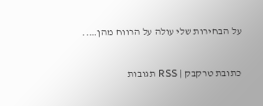על הבחירות שלי עולה על הרווח מהן…..

כתובת טרקבק | RSS תגובות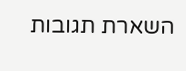השארת תגובות